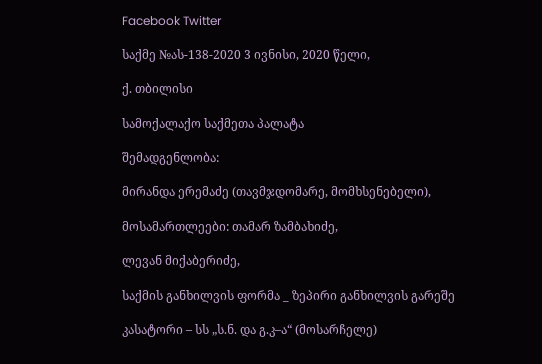Facebook Twitter

საქმე №ას-138-2020 3 ივნისი, 2020 წელი,

ქ. თბილისი

სამოქალაქო საქმეთა პალატა

შემადგენლობა:

მირანდა ერემაძე (თავმჯდომარე, მომხსენებელი),

მოსამართლეები: თამარ ზამბახიძე,

ლევან მიქაბერიძე,

საქმის განხილვის ფორმა _ ზეპირი განხილვის გარეშე

კასატორი – სს „ს.ნ. და გ.კ–ა“ (მოსარჩელე)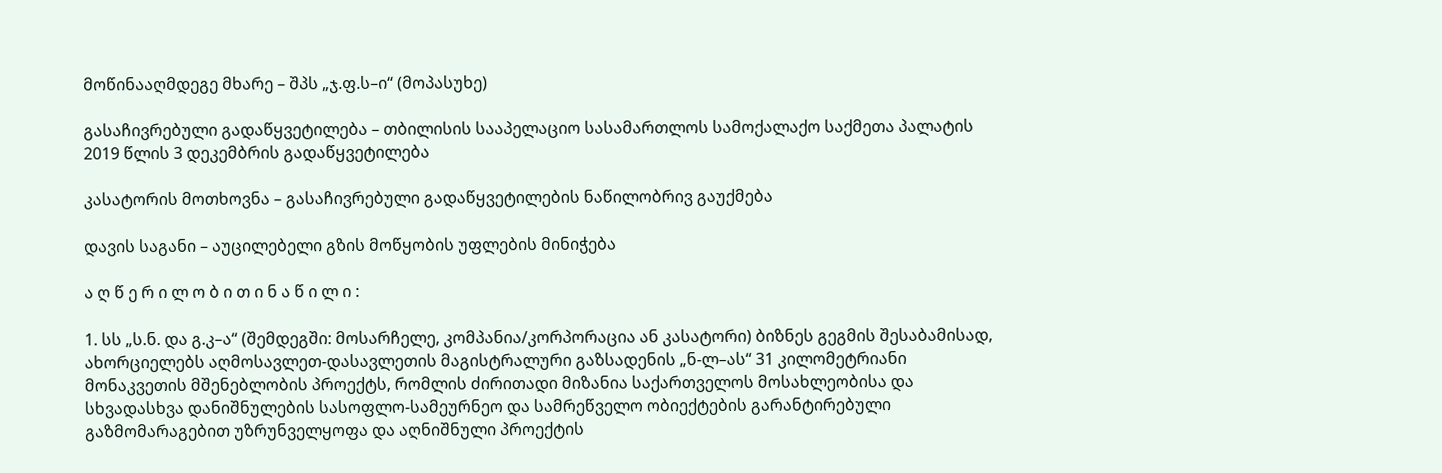მოწინააღმდეგე მხარე – შპს „ჯ.ფ.ს–ი“ (მოპასუხე)

გასაჩივრებული გადაწყვეტილება – თბილისის სააპელაციო სასამართლოს სამოქალაქო საქმეთა პალატის 2019 წლის 3 დეკემბრის გადაწყვეტილება

კასატორის მოთხოვნა – გასაჩივრებული გადაწყვეტილების ნაწილობრივ გაუქმება

დავის საგანი – აუცილებელი გზის მოწყობის უფლების მინიჭება

ა ღ წ ე რ ი ლ ო ბ ი თ ი ნ ა წ ი ლ ი :

1. სს „ს.ნ. და გ.კ–ა“ (შემდეგში: მოსარჩელე, კომპანია/კორპორაცია ან კასატორი) ბიზნეს გეგმის შესაბამისად, ახორციელებს აღმოსავლეთ-დასავლეთის მაგისტრალური გაზსადენის „ნ-ლ–ას“ 31 კილომეტრიანი მონაკვეთის მშენებლობის პროექტს, რომლის ძირითადი მიზანია საქართველოს მოსახლეობისა და სხვადასხვა დანიშნულების სასოფლო-სამეურნეო და სამრეწველო ობიექტების გარანტირებული გაზმომარაგებით უზრუნველყოფა და აღნიშნული პროექტის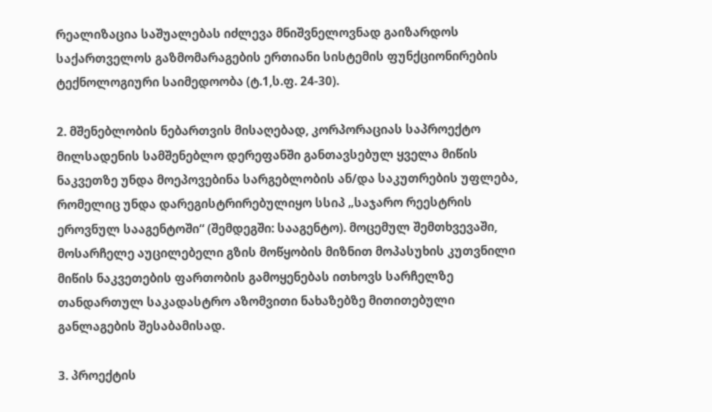რეალიზაცია საშუალებას იძლევა მნიშვნელოვნად გაიზარდოს საქართველოს გაზმომარაგების ერთიანი სისტემის ფუნქციონირების ტექნოლოგიური საიმედოობა (ტ.1,ს.ფ. 24-30).

2. მშენებლობის ნებართვის მისაღებად, კორპორაციას საპროექტო მილსადენის სამშენებლო დერეფანში განთავსებულ ყველა მიწის ნაკვეთზე უნდა მოეპოვებინა სარგებლობის ან/და საკუთრების უფლება, რომელიც უნდა დარეგისტრირებულიყო სსიპ „საჯარო რეესტრის ეროვნულ სააგენტოში“ (შემდეგში: სააგენტო). მოცემულ შემთხვევაში, მოსარჩელე აუცილებელი გზის მოწყობის მიზნით მოპასუხის კუთვნილი მიწის ნაკვეთების ფართობის გამოყენებას ითხოვს სარჩელზე თანდართულ საკადასტრო აზომვითი ნახაზებზე მითითებული განლაგების შესაბამისად.

3. პროექტის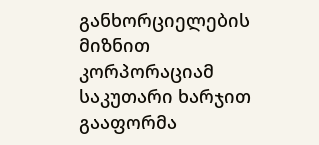განხორციელების მიზნით კორპორაციამ საკუთარი ხარჯით გააფორმა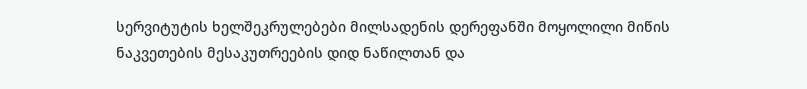სერვიტუტის ხელშეკრულებები მილსადენის დერეფანში მოყოლილი მიწის ნაკვეთების მესაკუთრეების დიდ ნაწილთან და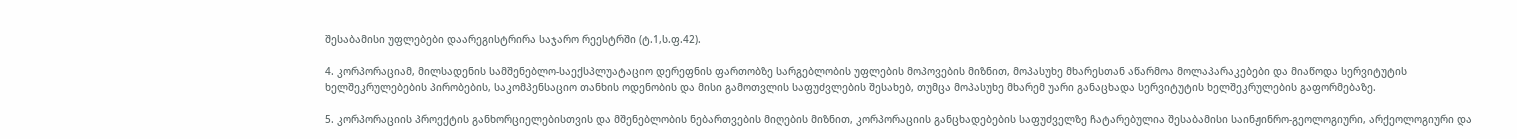შესაბამისი უფლებები დაარეგისტრირა საჯარო რეესტრში (ტ.1,ს.ფ.42).

4. კორპორაციამ, მილსადენის სამშენებლო-საექსპლუატაციო დერეფნის ფართობზე სარგებლობის უფლების მოპოვების მიზნით, მოპასუხე მხარესთან აწარმოა მოლაპარაკებები და მიაწოდა სერვიტუტის ხელშეკრულებების პირობების, საკომპენსაციო თანხის ოდენობის და მისი გამოთვლის საფუძვლების შესახებ, თუმცა მოპასუხე მხარემ უარი განაცხადა სერვიტუტის ხელშეკრულების გაფორმებაზე.

5. კორპორაციის პროექტის განხორციელებისთვის და მშენებლობის ნებართვების მიღების მიზნით, კორპორაციის განცხადებების საფუძველზე ჩატარებულია შესაბამისი საინჟინრო-გეოლოგიური, არქეოლოგიური და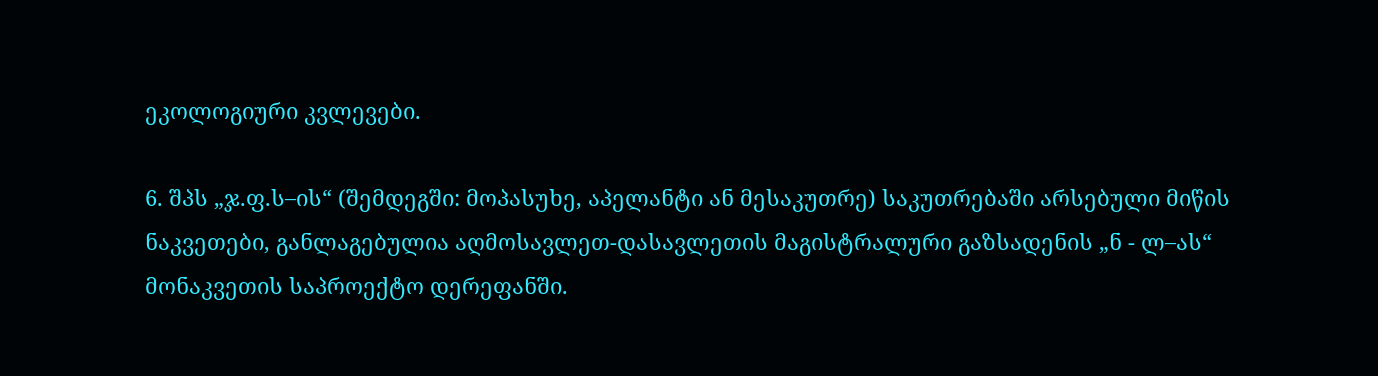ეკოლოგიური კვლევები.

6. შპს „ჯ.ფ.ს–ის“ (შემდეგში: მოპასუხე, აპელანტი ან მესაკუთრე) საკუთრებაში არსებული მიწის ნაკვეთები, განლაგებულია აღმოსავლეთ-დასავლეთის მაგისტრალური გაზსადენის „ნ - ლ–ას“ მონაკვეთის საპროექტო დერეფანში.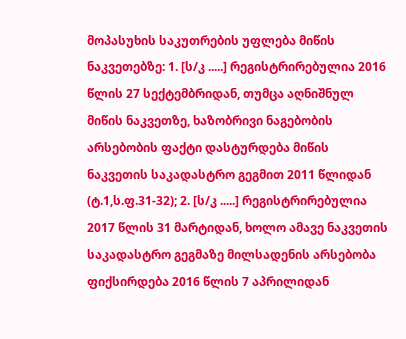მოპასუხის საკუთრების უფლება მიწის ნაკვეთებზე: 1. [ს/კ .....] რეგისტრირებულია 2016 წლის 27 სექტემბრიდან, თუმცა აღნიშნულ მიწის ნაკვეთზე, ხაზობრივი ნაგებობის არსებობის ფაქტი დასტურდება მიწის ნაკვეთის საკადასტრო გეგმით 2011 წლიდან (ტ.1,ს.ფ.31-32); 2. [ს/კ .....] რეგისტრირებულია 2017 წლის 31 მარტიდან, ხოლო ამავე ნაკვეთის საკადასტრო გეგმაზე მილსადენის არსებობა ფიქსირდება 2016 წლის 7 აპრილიდან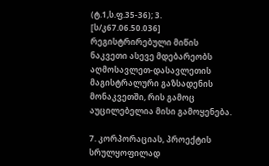(ტ.1,ს.ფ.35-36); 3. [ს/კ67.06.50.036] რეგისტრირებული მიწის ნაკვეთი ასევე მდებარეობს აღმოსავლეთ-დასავლეთის მაგისტრალური გაზსადენის მონაკვეთში, რის გამოც აუცილებელია მისი გამოყენება.

7. კორპორაციას, პროექტის სრულყოფილად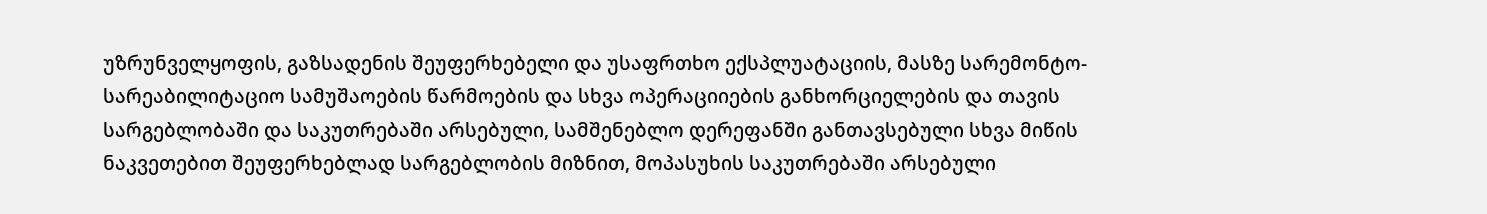უზრუნველყოფის, გაზსადენის შეუფერხებელი და უსაფრთხო ექსპლუატაციის, მასზე სარემონტო-სარეაბილიტაციო სამუშაოების წარმოების და სხვა ოპერაციიების განხორციელების და თავის სარგებლობაში და საკუთრებაში არსებული, სამშენებლო დერეფანში განთავსებული სხვა მიწის ნაკვეთებით შეუფერხებლად სარგებლობის მიზნით, მოპასუხის საკუთრებაში არსებული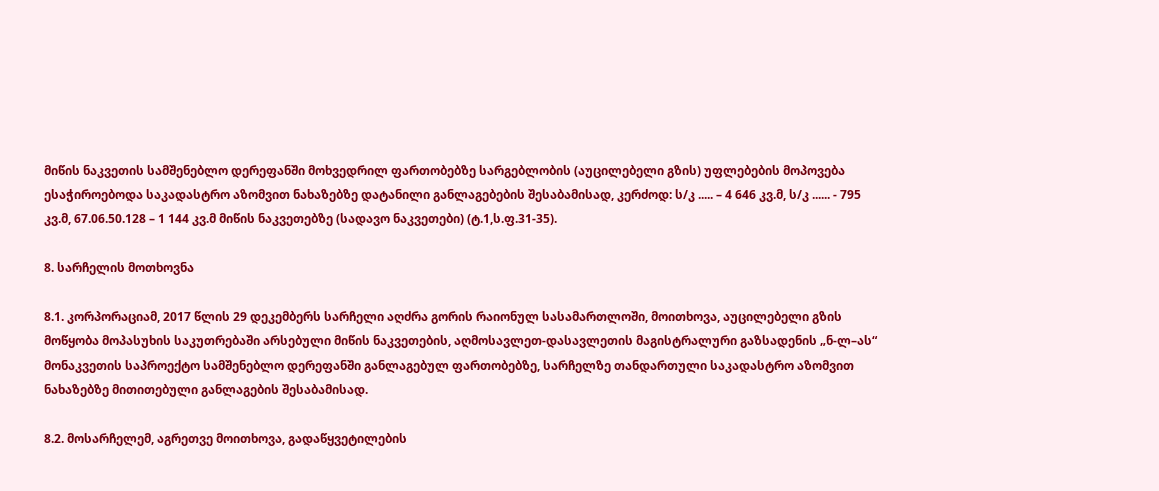მიწის ნაკვეთის სამშენებლო დერეფანში მოხვედრილ ფართობებზე სარგებლობის (აუცილებელი გზის) უფლებების მოპოვება ესაჭიროებოდა საკადასტრო აზომვით ნახაზებზე დატანილი განლაგებების შესაბამისად, კერძოდ: ს/კ ..... – 4 646 კვ.მ, ს/კ ...... - 795 კვ.მ, 67.06.50.128 – 1 144 კვ.მ მიწის ნაკვეთებზე (სადავო ნაკვეთები) (ტ.1,ს.ფ.31-35).

8. სარჩელის მოთხოვნა

8.1. კორპორაციამ, 2017 წლის 29 დეკემბერს სარჩელი აღძრა გორის რაიონულ სასამართლოში, მოითხოვა, აუცილებელი გზის მოწყობა მოპასუხის საკუთრებაში არსებული მიწის ნაკვეთების, აღმოსავლეთ-დასავლეთის მაგისტრალური გაზსადენის „ნ-ლ–ას“ მონაკვეთის საპროექტო სამშენებლო დერეფანში განლაგებულ ფართობებზე, სარჩელზე თანდართული საკადასტრო აზომვით ნახაზებზე მითითებული განლაგების შესაბამისად.

8.2. მოსარჩელემ, აგრეთვე მოითხოვა, გადაწყვეტილების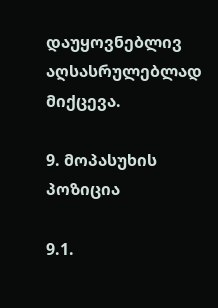დაუყოვნებლივ აღსასრულებლად მიქცევა.

9. მოპასუხის პოზიცია

9.1.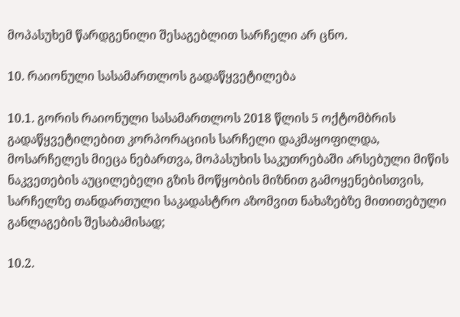მოპასუხემ წარდგენილი შესაგებლით სარჩელი არ ცნო.

10. რაიონული სასამართლოს გადაწყვეტილება

10.1. გორის რაიონული სასამართლოს 2018 წლის 5 ოქტომბრის გადაწყვეტილებით კორპორაციის სარჩელი დაკმაყოფილდა, მოსარჩელეს მიეცა ნებართვა, მოპასუხის საკუთრებაში არსებული მიწის ნაკვეთების აუცილებელი გზის მოწყობის მიზნით გამოყენებისთვის, სარჩელზე თანდართული საკადასტრო აზომვით ნახაზებზე მითითებული განლაგების შესაბამისად;

10.2.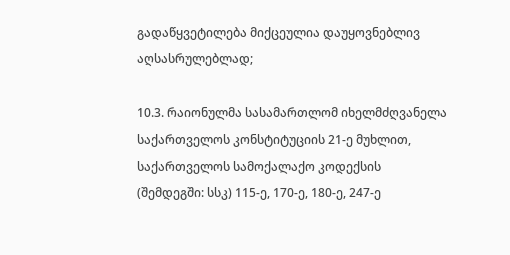გადაწყვეტილება მიქცეულია დაუყოვნებლივ აღსასრულებლად;

10.3. რაიონულმა სასამართლომ იხელმძღვანელა საქართველოს კონსტიტუციის 21-ე მუხლით, საქართველოს სამოქალაქო კოდექსის (შემდეგში: სსკ) 115-ე, 170-ე, 180-ე, 247-ე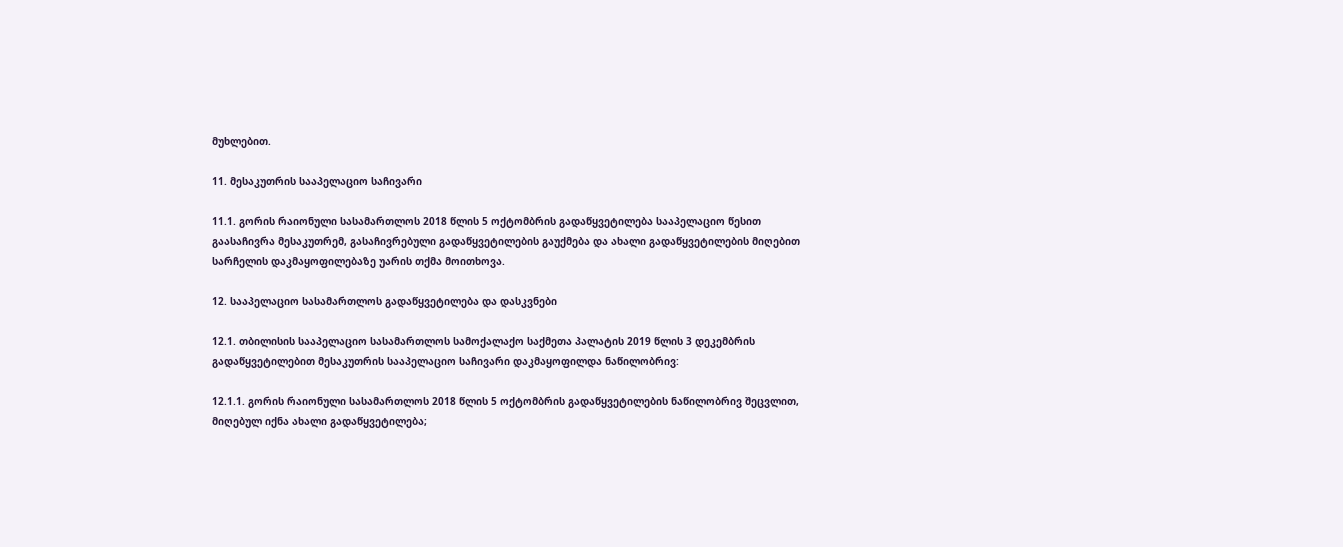მუხლებით.

11. მესაკუთრის სააპელაციო საჩივარი

11.1. გორის რაიონული სასამართლოს 2018 წლის 5 ოქტომბრის გადაწყვეტილება სააპელაციო წესით გაასაჩივრა მესაკუთრემ, გასაჩივრებული გადაწყვეტილების გაუქმება და ახალი გადაწყვეტილების მიღებით სარჩელის დაკმაყოფილებაზე უარის თქმა მოითხოვა.

12. სააპელაციო სასამართლოს გადაწყვეტილება და დასკვნები

12.1. თბილისის სააპელაციო სასამართლოს სამოქალაქო საქმეთა პალატის 2019 წლის 3 დეკემბრის გადაწყვეტილებით მესაკუთრის სააპელაციო საჩივარი დაკმაყოფილდა ნაწილობრივ:

12.1.1. გორის რაიონული სასამართლოს 2018 წლის 5 ოქტომბრის გადაწყვეტილების ნაწილობრივ შეცვლით, მიღებულ იქნა ახალი გადაწყვეტილება;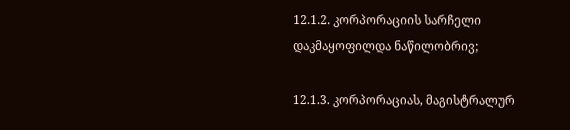12.1.2. კორპორაციის სარჩელი დაკმაყოფილდა ნაწილობრივ;

12.1.3. კორპორაციას, მაგისტრალურ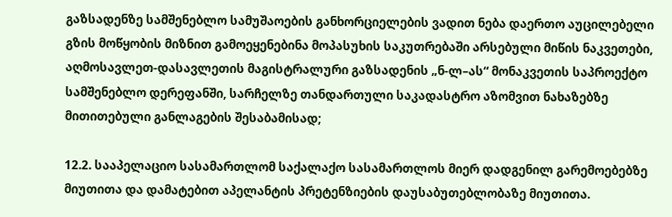გაზსადენზე სამშენებლო სამუშაოების განხორციელების ვადით ნება დაერთო აუცილებელი გზის მოწყობის მიზნით გამოეყენებინა მოპასუხის საკუთრებაში არსებული მიწის ნაკვეთები, აღმოსავლეთ-დასავლეთის მაგისტრალური გაზსადენის „ნ-ლ–ას“ მონაკვეთის საპროექტო სამშენებლო დერეფანში, სარჩელზე თანდართული საკადასტრო აზომვით ნახაზებზე მითითებული განლაგების შესაბამისად;

12.2. სააპელაციო სასამართლომ საქალაქო სასამართლოს მიერ დადგენილ გარემოებებზე მიუთითა და დამატებით აპელანტის პრეტენზიების დაუსაბუთებლობაზე მიუთითა.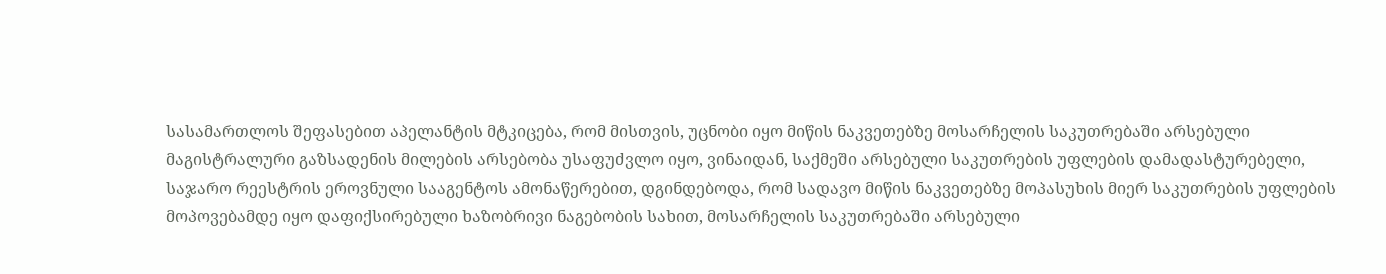სასამართლოს შეფასებით აპელანტის მტკიცება, რომ მისთვის, უცნობი იყო მიწის ნაკვეთებზე მოსარჩელის საკუთრებაში არსებული მაგისტრალური გაზსადენის მილების არსებობა უსაფუძვლო იყო, ვინაიდან, საქმეში არსებული საკუთრების უფლების დამადასტურებელი, საჯარო რეესტრის ეროვნული სააგენტოს ამონაწერებით, დგინდებოდა, რომ სადავო მიწის ნაკვეთებზე მოპასუხის მიერ საკუთრების უფლების მოპოვებამდე იყო დაფიქსირებული ხაზობრივი ნაგებობის სახით, მოსარჩელის საკუთრებაში არსებული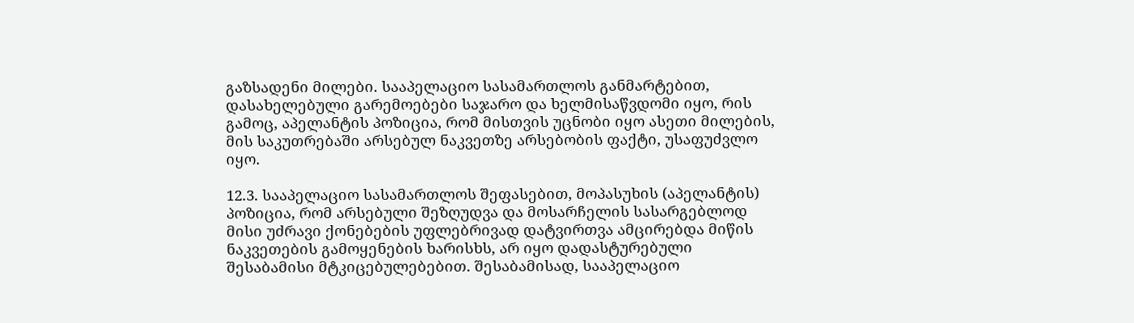გაზსადენი მილები. სააპელაციო სასამართლოს განმარტებით, დასახელებული გარემოებები საჯარო და ხელმისაწვდომი იყო, რის გამოც, აპელანტის პოზიცია, რომ მისთვის უცნობი იყო ასეთი მილების, მის საკუთრებაში არსებულ ნაკვეთზე არსებობის ფაქტი, უსაფუძვლო იყო.

12.3. სააპელაციო სასამართლოს შეფასებით, მოპასუხის (აპელანტის) პოზიცია, რომ არსებული შეზღუდვა და მოსარჩელის სასარგებლოდ მისი უძრავი ქონებების უფლებრივად დატვირთვა ამცირებდა მიწის ნაკვეთების გამოყენების ხარისხს, არ იყო დადასტურებული შესაბამისი მტკიცებულებებით. შესაბამისად, სააპელაციო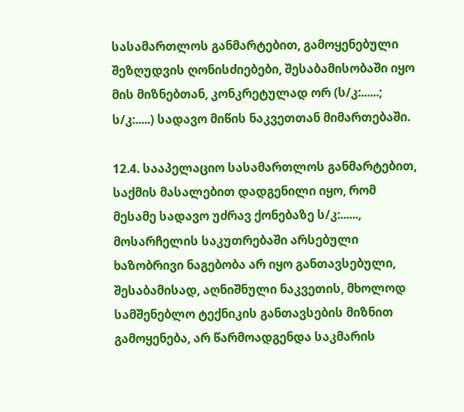სასამართლოს განმარტებით, გამოყენებული შეზღუდვის ღონისძიებები, შესაბამისობაში იყო მის მიზნებთან, კონკრეტულად ორ (ს/კ:......; ს/კ:.....) სადავო მიწის ნაკვეთთან მიმართებაში.

12.4. სააპელაციო სასამართლოს განმარტებით, საქმის მასალებით დადგენილი იყო, რომ მესამე სადავო უძრავ ქონებაზე ს/კ:......, მოსარჩელის საკუთრებაში არსებული ხაზობრივი ნაგებობა არ იყო განთავსებული, შესაბამისად, აღნიშნული ნაკვეთის, მხოლოდ სამშენებლო ტექნიკის განთავსების მიზნით გამოყენება, არ წარმოადგენდა საკმარის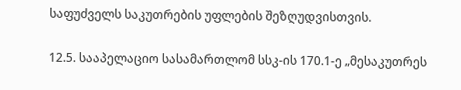საფუძველს საკუთრების უფლების შეზღუდვისთვის.

12.5. სააპელაციო სასამართლომ სსკ-ის 170.1-ე „მესაკუთრეს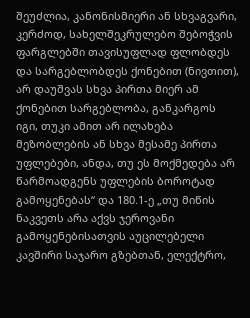შეუძლია, კანონისმიერი ან სხვაგვარი, კერძოდ, სახელშეკრულებო შებოჭვის ფარგლებში თავისუფლად ფლობდეს და სარგებლობდეს ქონებით (ნივთით), არ დაუშვას სხვა პირთა მიერ ამ ქონებით სარგებლობა, განკარგოს იგი, თუკი ამით არ ილახება მეზობლების ან სხვა მესამე პირთა უფლებები, ანდა, თუ ეს მოქმედება არ წარმოადგენს უფლების ბოროტად გამოყენებას“ და 180.1-ე „თუ მიწის ნაკვეთს არა აქვს ჯეროვანი გამოყენებისათვის აუცილებელი კავშირი საჯარო გზებთან, ელექტრო,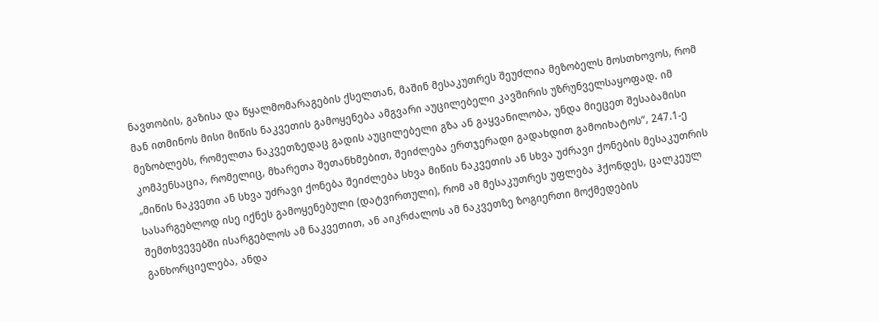ნავთობის, გაზისა და წყალმომარაგების ქსელთან, მაშინ მესაკუთრეს შეუძლია მეზობელს მოსთხოვოს, რომ მან ითმინოს მისი მიწის ნაკვეთის გამოყენება ამგვარი აუცილებელი კავშირის უზრუნველსაყოფად. იმ მეზობლებს, რომელთა ნაკვეთზედაც გადის აუცილებელი გზა ან გაყვანილობა, უნდა მიეცეთ შესაბამისი კომპენსაცია, რომელიც, მხარეთა შეთანხმებით, შეიძლება ერთჯერადი გადახდით გამოიხატოს“, 247.1-ე „მიწის ნაკვეთი ან სხვა უძრავი ქონება შეიძლება სხვა მიწის ნაკვეთის ან სხვა უძრავი ქონების მესაკუთრის სასარგებლოდ ისე იქნეს გამოყენებული (დატვირთული), რომ ამ მესაკუთრეს უფლება ჰქონდეს, ცალკეულ შემთხვევებში ისარგებლოს ამ ნაკვეთით, ან აიკრძალოს ამ ნაკვეთზე ზოგიერთი მოქმედების განხორციელება, ანდა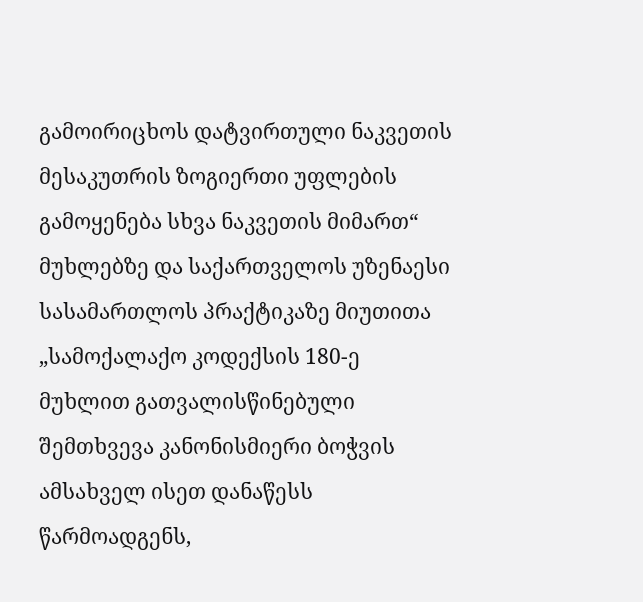გამოირიცხოს დატვირთული ნაკვეთის მესაკუთრის ზოგიერთი უფლების გამოყენება სხვა ნაკვეთის მიმართ“ მუხლებზე და საქართველოს უზენაესი სასამართლოს პრაქტიკაზე მიუთითა „სამოქალაქო კოდექსის 180-ე მუხლით გათვალისწინებული შემთხვევა კანონისმიერი ბოჭვის ამსახველ ისეთ დანაწესს წარმოადგენს,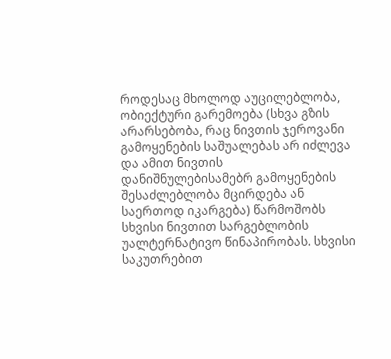როდესაც მხოლოდ აუცილებლობა, ობიექტური გარემოება (სხვა გზის არარსებობა, რაც ნივთის ჯეროვანი გამოყენების საშუალებას არ იძლევა და ამით ნივთის დანიშნულებისამებრ გამოყენების შესაძლებლობა მცირდება ან საერთოდ იკარგება) წარმოშობს სხვისი ნივთით სარგებლობის უალტერნატივო წინაპირობას. სხვისი საკუთრებით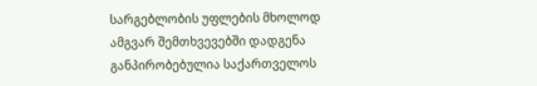სარგებლობის უფლების მხოლოდ ამგვარ შემთხვევებში დადგენა განპირობებულია საქართველოს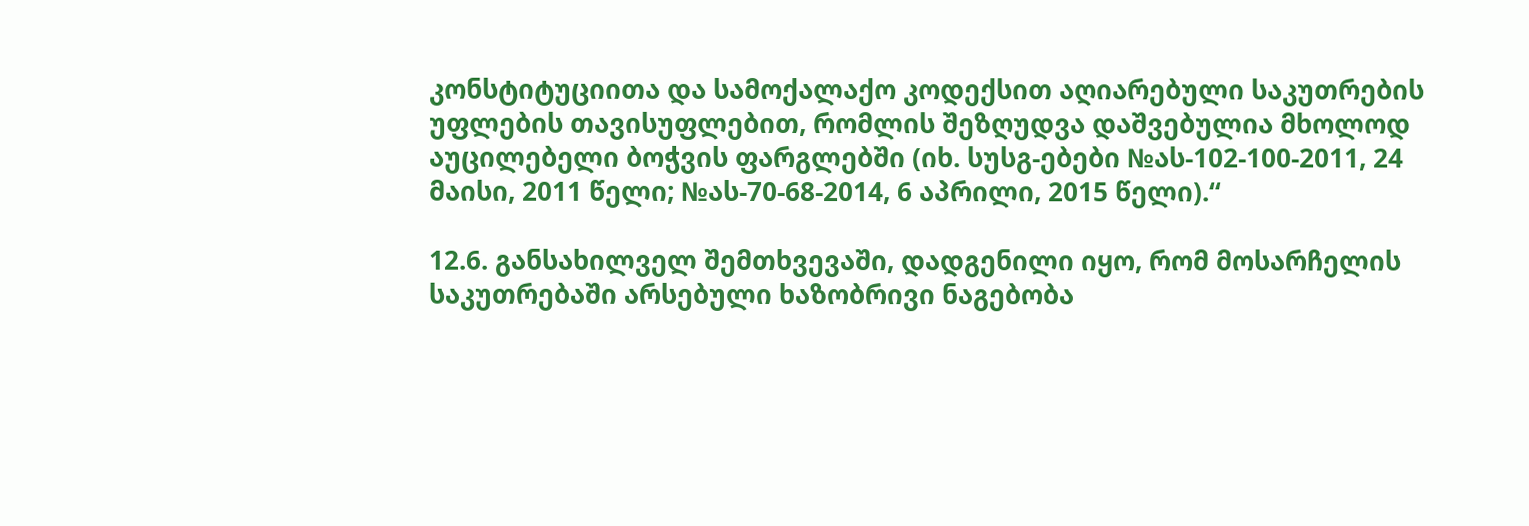კონსტიტუციითა და სამოქალაქო კოდექსით აღიარებული საკუთრების უფლების თავისუფლებით, რომლის შეზღუდვა დაშვებულია მხოლოდ აუცილებელი ბოჭვის ფარგლებში (იხ. სუსგ-ებები №ას-102-100-2011, 24 მაისი, 2011 წელი; №ას-70-68-2014, 6 აპრილი, 2015 წელი).“

12.6. განსახილველ შემთხვევაში, დადგენილი იყო, რომ მოსარჩელის საკუთრებაში არსებული ხაზობრივი ნაგებობა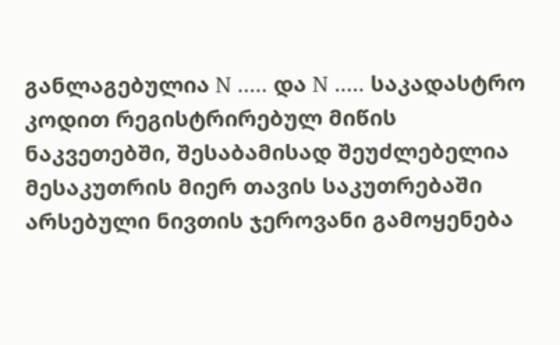განლაგებულია N ..... და N ..... საკადასტრო კოდით რეგისტრირებულ მიწის ნაკვეთებში, შესაბამისად შეუძლებელია მესაკუთრის მიერ თავის საკუთრებაში არსებული ნივთის ჯეროვანი გამოყენება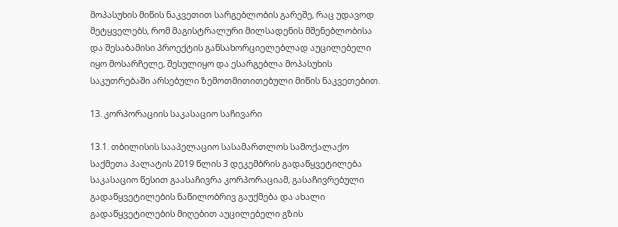მოპასუხის მიწის ნაკვეთით სარგებლობის გარეშე, რაც უდავოდ მეტყველებს, რომ მაგისტრალური მილსადენის მშენებლობისა და შესაბამისი პროექტის განსახორციელებლად აუცილებელი იყო მოსარჩელე, შესულიყო და ესარგებლა მოპასუხის საკუთრებაში არსებული ზემოთმითითებული მიწის ნაკვეთებით.

13. კორპორაციის საკასაციო საჩივარი

13.1. თბილისის სააპელაციო სასამართლოს სამოქალაქო საქმეთა პალატის 2019 წლის 3 დეკემბრის გადაწყვეტილება საკასაციო წესით გაასაჩივრა კორპორაციამ, გასაჩივრებული გადაწყვეტილების ნაწილობრივ გაუქმება და ახალი გადაწყვეტილების მიღებით აუცილებელი გზის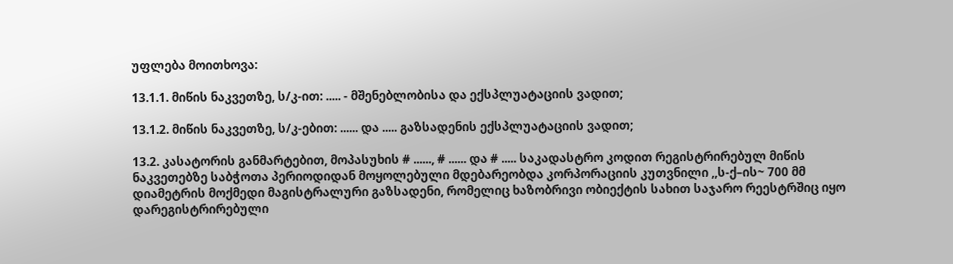უფლება მოითხოვა:

13.1.1. მიწის ნაკვეთზე, ს/კ-ით: ..... - მშენებლობისა და ექსპლუატაციის ვადით;

13.1.2. მიწის ნაკვეთზე, ს/კ-ებით: ...... და ..... გაზსადენის ექსპლუატაციის ვადით;

13.2. კასატორის განმარტებით, მოპასუხის # ......, # ...... და # ..... საკადასტრო კოდით რეგისტრირებულ მიწის ნაკვეთებზე საბჭოთა პერიოდიდან მოყოლებული მდებარეობდა კორპორაციის კუთვნილი ,,ს-ქ–ის~ 700 მმ დიამეტრის მოქმედი მაგისტრალური გაზსადენი, რომელიც ხაზობრივი ობიექტის სახით საჯარო რეესტრშიც იყო დარეგისტრირებული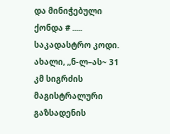და მინიჭებული ქონდა # ..... საკადასტრო კოდი. ახალი, ,,ნ-ლ–ას~ 31 კმ სიგრძის მაგისტრალური გაზსადენის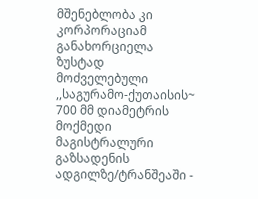მშენებლობა კი კორპორაციამ განახორციელა ზუსტად მოძველებული ,,საგურამო-ქუთაისის~ 700 მმ დიამეტრის მოქმედი მაგისტრალური გაზსადენის ადგილზე/ტრანშეაში -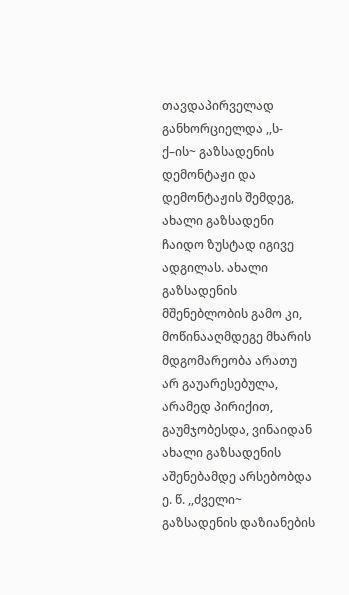თავდაპირველად განხორციელდა ,,ს-ქ–ის~ გაზსადენის დემონტაჟი და დემონტაჟის შემდეგ, ახალი გაზსადენი ჩაიდო ზუსტად იგივე ადგილას. ახალი გაზსადენის მშენებლობის გამო კი, მოწინააღმდეგე მხარის მდგომარეობა არათუ არ გაუარესებულა, არამედ პირიქით, გაუმჯობესდა, ვინაიდან ახალი გაზსადენის აშენებამდე არსებობდა ე. წ. ,,ძველი~ გაზსადენის დაზიანების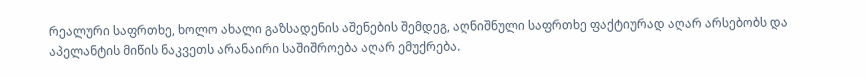რეალური საფრთხე, ხოლო ახალი გაზსადენის აშენების შემდეგ, აღნიშნული საფრთხე ფაქტიურად აღარ არსებობს და აპელანტის მიწის ნაკვეთს არანაირი საშიშროება აღარ ემუქრება.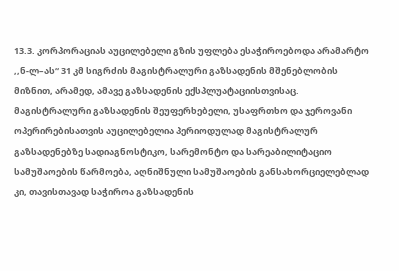13.3. კორპორაციას აუცილებელი გზის უფლება ესაჭიროებოდა არამარტო ,,ნ-ლ–ას“ 31 კმ სიგრძის მაგისტრალური გაზსადენის მშენებლობის მიზნით, არამედ, ამავე გაზსადენის ექსპლუატაციისთვისაც. მაგისტრალური გაზსადენის შეუფერხებელი, უსაფრთხო და ჯეროვანი ოპერირებისათვის აუცილებელია პერიოდულად მაგისტრალურ გაზსადენებზე სადიაგნოსტიკო, სარემონტო და სარეაბილიტაციო სამუშაოების წარმოება, აღნიშნული სამუშაოების განსახორციელებლად კი, თავისთავად საჭიროა გაზსადენის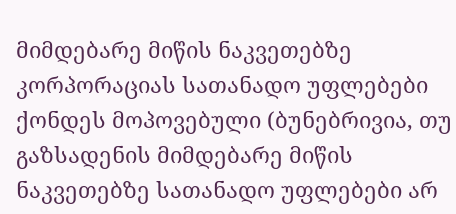მიმდებარე მიწის ნაკვეთებზე კორპორაციას სათანადო უფლებები ქონდეს მოპოვებული (ბუნებრივია, თუ გაზსადენის მიმდებარე მიწის ნაკვეთებზე სათანადო უფლებები არ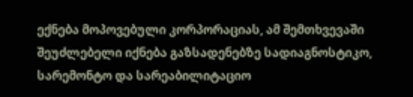ექნება მოპოვებული კორპორაციას, ამ შემთხვევაში შეუძლებელი იქნება გაზსადენებზე სადიაგნოსტიკო, სარემონტო და სარეაბილიტაციო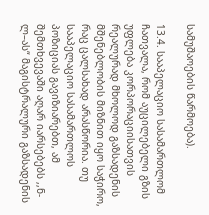სამუშაოების წარმოება).

13.4. სააპელაციო სასამართლომ ჩათვალა, რომ აუცილებელი გზის უფლება კორპორაციისათვის რეალურად მხოლოდ გაზსადენის მშენებლობის მიზნით იყო საჭირო, რაც ცალსახად არასწორია. თუ სააპელაციო სასამართლოს პოზიციას გავიზიარებთ, ამ შემთხვევაში აღარ იარსებებს ,,ნ-ლ–ას“ მაგისტრალური გაზსადენის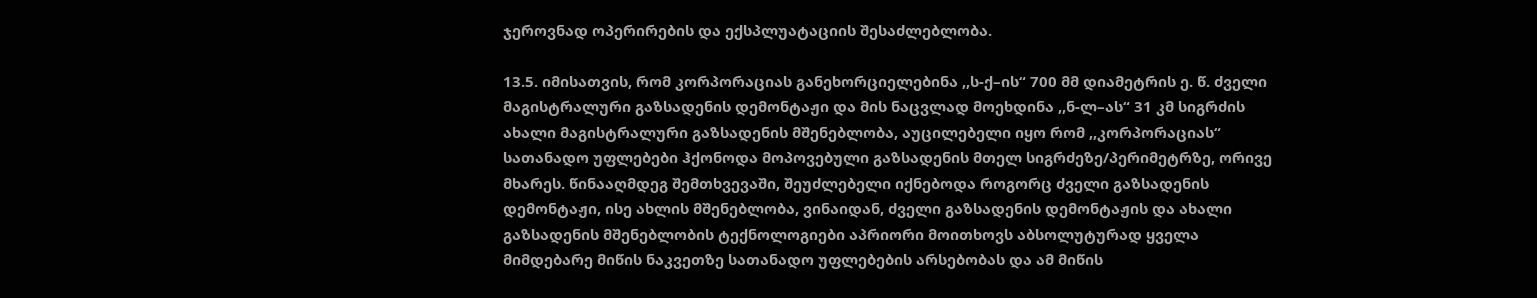ჯეროვნად ოპერირების და ექსპლუატაციის შესაძლებლობა.

13.5. იმისათვის, რომ კორპორაციას განეხორციელებინა ,,ს-ქ–ის“ 700 მმ დიამეტრის ე. წ. ძველი მაგისტრალური გაზსადენის დემონტაჟი და მის ნაცვლად მოეხდინა ,,ნ-ლ–ას“ 31 კმ სიგრძის ახალი მაგისტრალური გაზსადენის მშენებლობა, აუცილებელი იყო რომ ,,კორპორაციას“ სათანადო უფლებები ჰქონოდა მოპოვებული გაზსადენის მთელ სიგრძეზე/პერიმეტრზე, ორივე მხარეს. წინააღმდეგ შემთხვევაში, შეუძლებელი იქნებოდა როგორც ძველი გაზსადენის დემონტაჟი, ისე ახლის მშენებლობა, ვინაიდან, ძველი გაზსადენის დემონტაჟის და ახალი გაზსადენის მშენებლობის ტექნოლოგიები აპრიორი მოითხოვს აბსოლუტურად ყველა მიმდებარე მიწის ნაკვეთზე სათანადო უფლებების არსებობას და ამ მიწის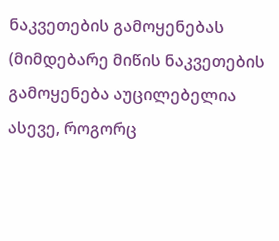ნაკვეთების გამოყენებას (მიმდებარე მიწის ნაკვეთების გამოყენება აუცილებელია ასევე, როგორც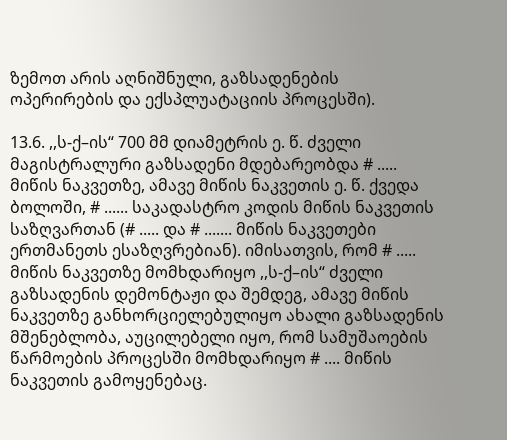ზემოთ არის აღნიშნული, გაზსადენების ოპერირების და ექსპლუატაციის პროცესში).

13.6. ,,ს-ქ–ის“ 700 მმ დიამეტრის ე. წ. ძველი მაგისტრალური გაზსადენი მდებარეობდა # ..... მიწის ნაკვეთზე, ამავე მიწის ნაკვეთის ე. წ. ქვედა ბოლოში, # ...... საკადასტრო კოდის მიწის ნაკვეთის საზღვართან (# ..... და # ....... მიწის ნაკვეთები ერთმანეთს ესაზღვრებიან). იმისათვის, რომ # ..... მიწის ნაკვეთზე მომხდარიყო ,,ს-ქ–ის“ ძველი გაზსადენის დემონტაჟი და შემდეგ, ამავე მიწის ნაკვეთზე განხორციელებულიყო ახალი გაზსადენის მშენებლობა, აუცილებელი იყო, რომ სამუშაოების წარმოების პროცესში მომხდარიყო # .... მიწის ნაკვეთის გამოყენებაც.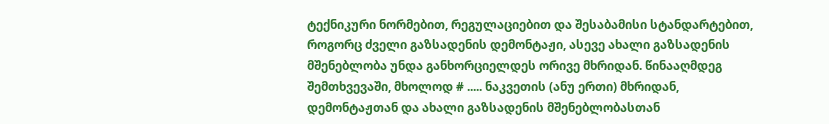ტექნიკური ნორმებით, რეგულაციებით და შესაბამისი სტანდარტებით, როგორც ძველი გაზსადენის დემონტაჟი, ასევე ახალი გაზსადენის მშენებლობა უნდა განხორციელდეს ორივე მხრიდან. წინააღმდეგ შემთხვევაში, მხოლოდ # ..... ნაკვეთის (ანუ ერთი) მხრიდან, დემონტაჟთან და ახალი გაზსადენის მშენებლობასთან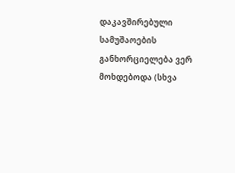დაკავშირებული სამუშაოების განხორციელება ვერ მოხდებოდა (სხვა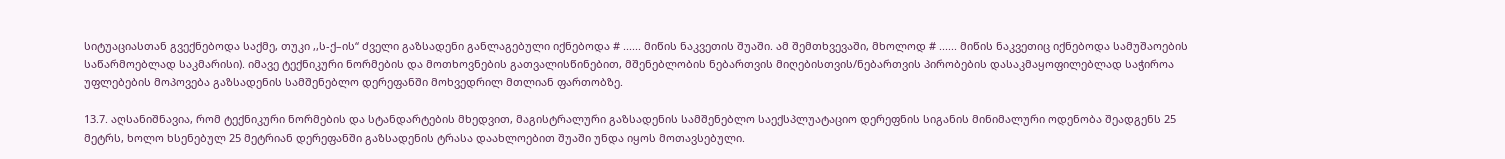სიტუაციასთან გვექნებოდა საქმე, თუკი ,,ს-ქ–ის“ ძველი გაზსადენი განლაგებული იქნებოდა # ...... მიწის ნაკვეთის შუაში. ამ შემთხვევაში, მხოლოდ # ...... მიწის ნაკვეთიც იქნებოდა სამუშაოების საწარმოებლად საკმარისი). იმავე ტექნიკური ნორმების და მოთხოვნების გათვალისწინებით, მშენებლობის ნებართვის მიღებისთვის/ნებართვის პირობების დასაკმაყოფილებლად საჭიროა უფლებების მოპოვება გაზსადენის სამშენებლო დერეფანში მოხვედრილ მთლიან ფართობზე.

13.7. აღსანიშნავია, რომ ტექნიკური ნორმების და სტანდარტების მხედვით, მაგისტრალური გაზსადენის სამშენებლო საექსპლუატაციო დერეფნის სიგანის მინიმალური ოდენობა შეადგენს 25 მეტრს, ხოლო ხსენებულ 25 მეტრიან დერეფანში გაზსადენის ტრასა დაახლოებით შუაში უნდა იყოს მოთავსებული.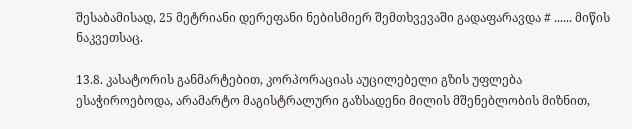შესაბამისად, 25 მეტრიანი დერეფანი ნებისმიერ შემთხვევაში გადაფარავდა # ...... მიწის ნაკვეთსაც.

13.8. კასატორის განმარტებით, კორპორაციას აუცილებელი გზის უფლება ესაჭიროებოდა, არამარტო მაგისტრალური გაზსადენი მილის მშენებლობის მიზნით,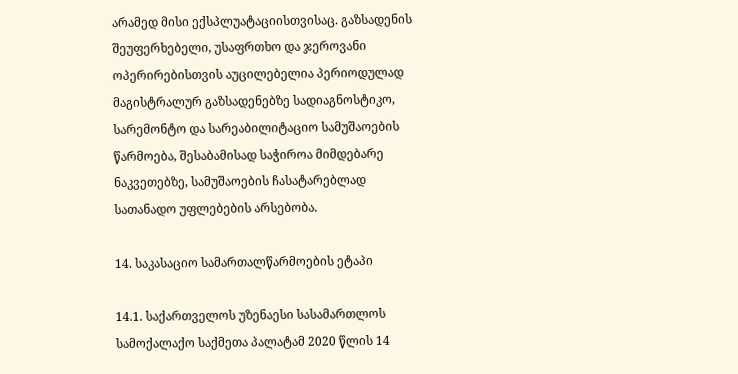არამედ მისი ექსპლუატაციისთვისაც. გაზსადენის შეუფერხებელი, უსაფრთხო და ჯეროვანი ოპერირებისთვის აუცილებელია პერიოდულად მაგისტრალურ გაზსადენებზე სადიაგნოსტიკო, სარემონტო და სარეაბილიტაციო სამუშაოების წარმოება, შესაბამისად საჭიროა მიმდებარე ნაკვეთებზე, სამუშაოების ჩასატარებლად სათანადო უფლებების არსებობა.

14. საკასაციო სამართალწარმოების ეტაპი

14.1. საქართველოს უზენაესი სასამართლოს სამოქალაქო საქმეთა პალატამ 2020 წლის 14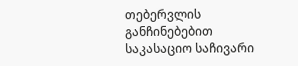თებერვლის განჩინებებით საკასაციო საჩივარი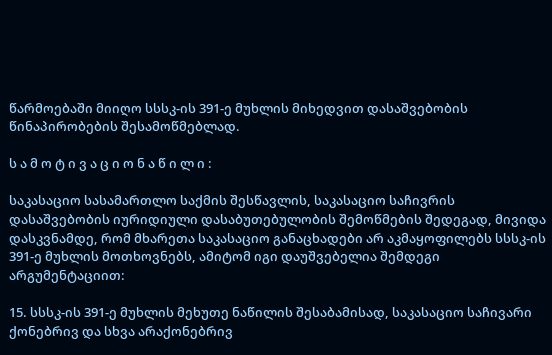წარმოებაში მიიღო სსსკ-ის 391-ე მუხლის მიხედვით დასაშვებობის წინაპირობების შესამოწმებლად.

ს ა მ ო ტ ი ვ ა ც ი ო ნ ა წ ი ლ ი :

საკასაციო სასამართლო საქმის შესწავლის, საკასაციო საჩივრის დასაშვებობის იურიდიული დასაბუთებულობის შემოწმების შედეგად, მივიდა დასკვნამდე, რომ მხარეთა საკასაციო განაცხადები არ აკმაყოფილებს სსსკ-ის 391-ე მუხლის მოთხოვნებს, ამიტომ იგი დაუშვებელია შემდეგი არგუმენტაციით:

15. სსსკ-ის 391-ე მუხლის მეხუთე ნაწილის შესაბამისად, საკასაციო საჩივარი ქონებრივ და სხვა არაქონებრივ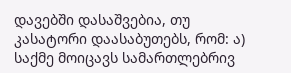დავებში დასაშვებია, თუ კასატორი დაასაბუთებს, რომ: ა) საქმე მოიცავს სამართლებრივ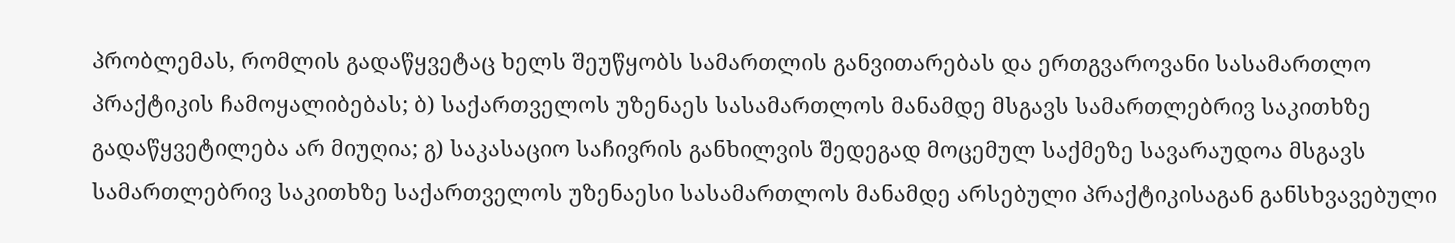პრობლემას, რომლის გადაწყვეტაც ხელს შეუწყობს სამართლის განვითარებას და ერთგვაროვანი სასამართლო პრაქტიკის ჩამოყალიბებას; ბ) საქართველოს უზენაეს სასამართლოს მანამდე მსგავს სამართლებრივ საკითხზე გადაწყვეტილება არ მიუღია; გ) საკასაციო საჩივრის განხილვის შედეგად მოცემულ საქმეზე სავარაუდოა მსგავს სამართლებრივ საკითხზე საქართველოს უზენაესი სასამართლოს მანამდე არსებული პრაქტიკისაგან განსხვავებული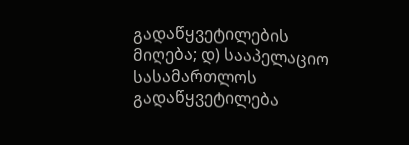გადაწყვეტილების მიღება; დ) სააპელაციო სასამართლოს გადაწყვეტილება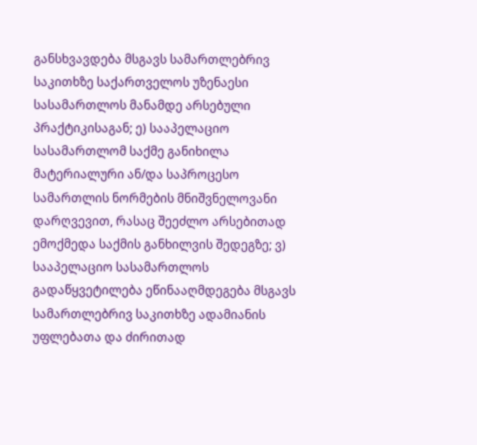განსხვავდება მსგავს სამართლებრივ საკითხზე საქართველოს უზენაესი სასამართლოს მანამდე არსებული პრაქტიკისაგან; ე) სააპელაციო სასამართლომ საქმე განიხილა მატერიალური ან/და საპროცესო სამართლის ნორმების მნიშვნელოვანი დარღვევით, რასაც შეეძლო არსებითად ემოქმედა საქმის განხილვის შედეგზე; ვ) სააპელაციო სასამართლოს გადაწყვეტილება ეწინააღმდეგება მსგავს სამართლებრივ საკითხზე ადამიანის უფლებათა და ძირითად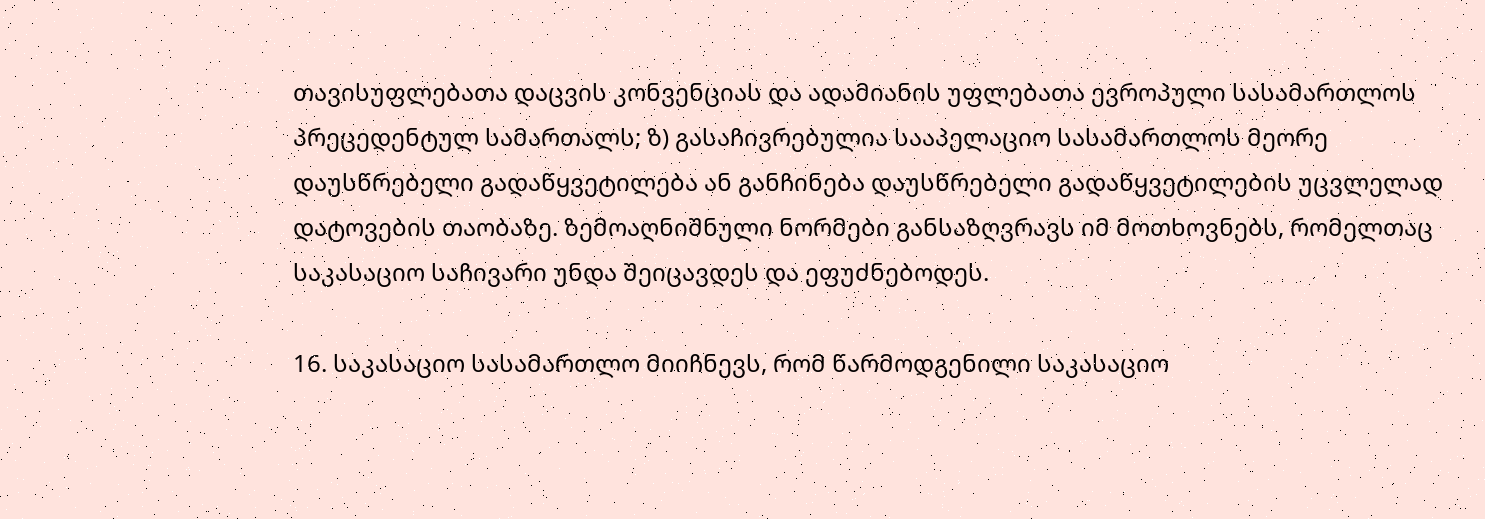თავისუფლებათა დაცვის კონვენციას და ადამიანის უფლებათა ევროპული სასამართლოს პრეცედენტულ სამართალს; ზ) გასაჩივრებულია სააპელაციო სასამართლოს მეორე დაუსწრებელი გადაწყვეტილება ან განჩინება დაუსწრებელი გადაწყვეტილების უცვლელად დატოვების თაობაზე. ზემოაღნიშნული ნორმები განსაზღვრავს იმ მოთხოვნებს, რომელთაც საკასაციო საჩივარი უნდა შეიცავდეს და ეფუძნებოდეს.

16. საკასაციო სასამართლო მიიჩნევს, რომ წარმოდგენილი საკასაციო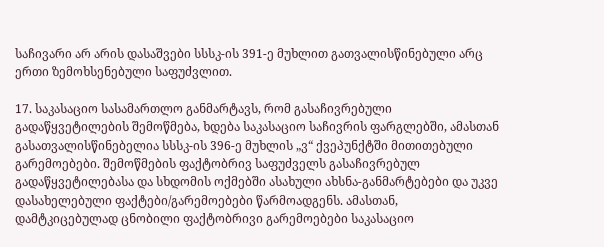საჩივარი არ არის დასაშვები სსსკ-ის 391-ე მუხლით გათვალისწინებული არც ერთი ზემოხსენებული საფუძვლით.

17. საკასაციო სასამართლო განმარტავს, რომ გასაჩივრებული გადაწყვეტილების შემოწმება, ხდება საკასაციო საჩივრის ფარგლებში, ამასთან გასათვალისწინებელია სსსკ-ის 396-ე მუხლის „ვ“ ქვეპუნქტში მითითებული გარემოებები. შემოწმების ფაქტობრივ საფუძველს გასაჩივრებულ გადაწყვეტილებასა და სხდომის ოქმებში ასახული ახსნა-განმარტებები და უკვე დასახელებული ფაქტები/გარემოებები წარმოადგენს. ამასთან, დამტკიცებულად ცნობილი ფაქტობრივი გარემოებები საკასაციო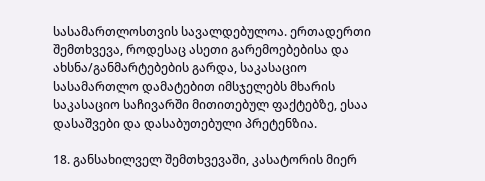სასამართლოსთვის სავალდებულოა. ერთადერთი შემთხვევა, როდესაც ასეთი გარემოებებისა და ახსნა/განმარტებების გარდა, საკასაციო სასამართლო დამატებით იმსჯელებს მხარის საკასაციო საჩივარში მითითებულ ფაქტებზე, ესაა დასაშვები და დასაბუთებული პრეტენზია.

18. განსახილველ შემთხვევაში, კასატორის მიერ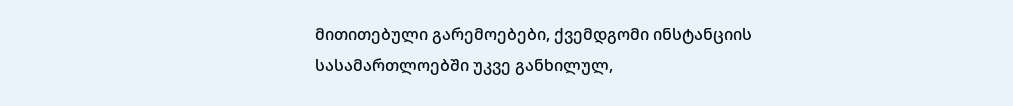მითითებული გარემოებები, ქვემდგომი ინსტანციის სასამართლოებში უკვე განხილულ,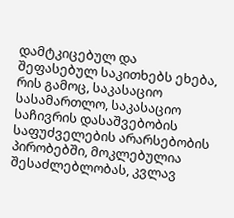დამტკიცებულ და შეფასებულ საკითხებს ეხება, რის გამოც, საკასაციო სასამართლო, საკასაციო საჩივრის დასაშვებობის საფუძველების არარსებობის პირობებში, მოკლებულია შესაძლებლობას, კვლავ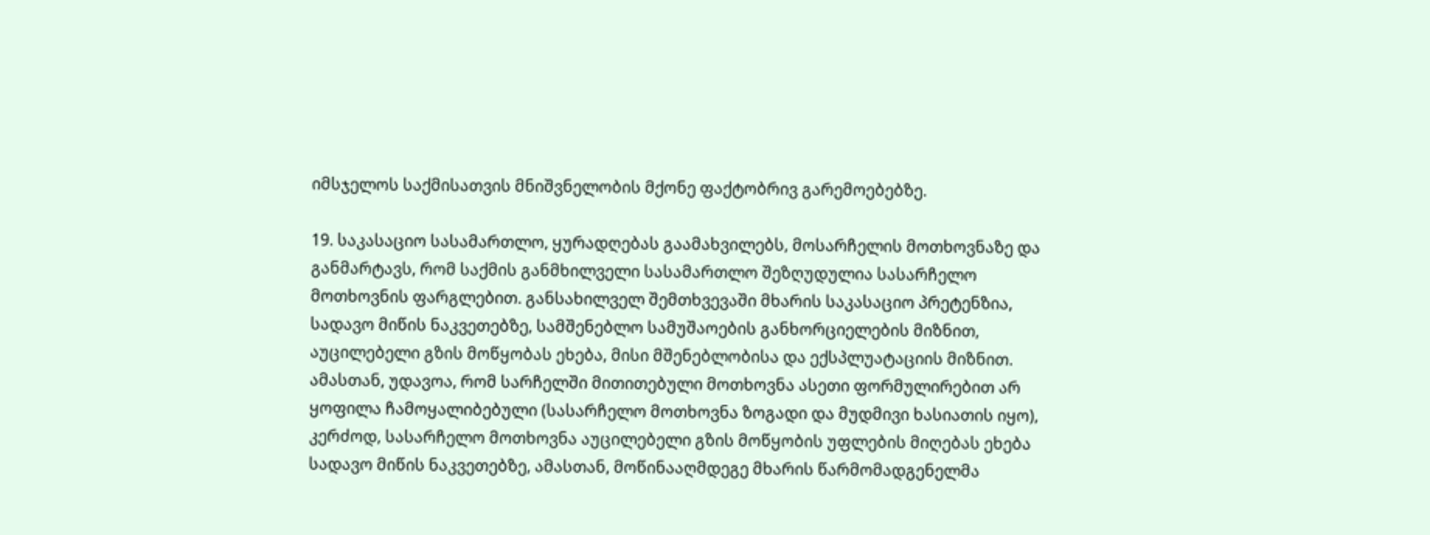იმსჯელოს საქმისათვის მნიშვნელობის მქონე ფაქტობრივ გარემოებებზე.

19. საკასაციო სასამართლო, ყურადღებას გაამახვილებს, მოსარჩელის მოთხოვნაზე და განმარტავს, რომ საქმის განმხილველი სასამართლო შეზღუდულია სასარჩელო მოთხოვნის ფარგლებით. განსახილველ შემთხვევაში მხარის საკასაციო პრეტენზია, სადავო მიწის ნაკვეთებზე, სამშენებლო სამუშაოების განხორციელების მიზნით, აუცილებელი გზის მოწყობას ეხება, მისი მშენებლობისა და ექსპლუატაციის მიზნით. ამასთან, უდავოა, რომ სარჩელში მითითებული მოთხოვნა ასეთი ფორმულირებით არ ყოფილა ჩამოყალიბებული (სასარჩელო მოთხოვნა ზოგადი და მუდმივი ხასიათის იყო), კერძოდ, სასარჩელო მოთხოვნა აუცილებელი გზის მოწყობის უფლების მიღებას ეხება სადავო მიწის ნაკვეთებზე, ამასთან, მოწინააღმდეგე მხარის წარმომადგენელმა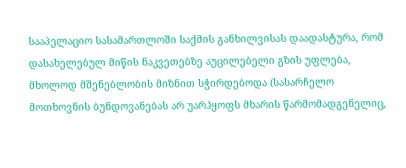სააპელაციო სასამართლოში საქმის განხილვისას დაადასტურა, რომ დასახელებულ მიწის ნაკვეთებზე აუცილებელი გზის უფლება, მხოლოდ მშენებლობის მიზნით სჭირდებოდა (სასარჩელო მოთხოვნის ბუნდოვანებას არ უარჰყოფს მხარის წარმომადგენელიც,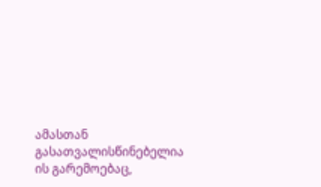ამასთან გასათვალისწინებელია ის გარემოებაც,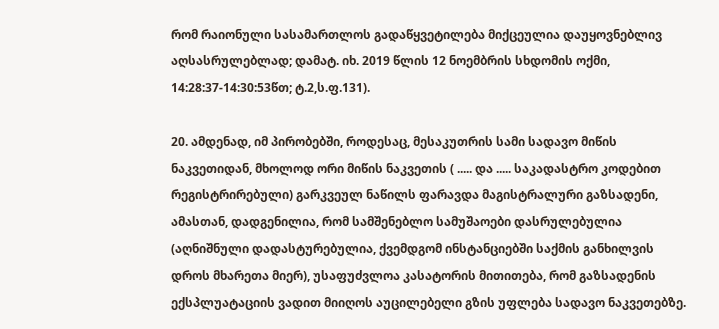რომ რაიონული სასამართლოს გადაწყვეტილება მიქცეულია დაუყოვნებლივ აღსასრულებლად; დამატ. იხ. 2019 წლის 12 ნოემბრის სხდომის ოქმი, 14:28:37-14:30:53წთ; ტ.2,ს.ფ.131).

20. ამდენად, იმ პირობებში, როდესაც, მესაკუთრის სამი სადავო მიწის ნაკვეთიდან, მხოლოდ ორი მიწის ნაკვეთის ( ..... და ..... საკადასტრო კოდებით რეგისტრირებული) გარკვეულ ნაწილს ფარავდა მაგისტრალური გაზსადენი, ამასთან, დადგენილია, რომ სამშენებლო სამუშაოები დასრულებულია (აღნიშნული დადასტურებულია, ქვემდგომ ინსტანციებში საქმის განხილვის დროს მხარეთა მიერ), უსაფუძვლოა კასატორის მითითება, რომ გაზსადენის ექსპლუატაციის ვადით მიიღოს აუცილებელი გზის უფლება სადავო ნაკვეთებზე.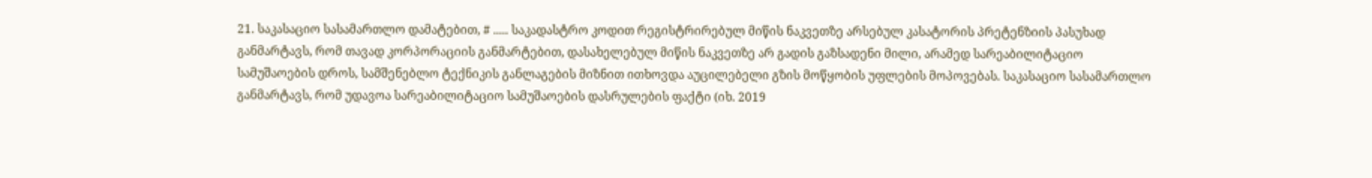21. საკასაციო სასამართლო დამატებით, # ..... საკადასტრო კოდით რეგისტრირებულ მიწის ნაკვეთზე არსებულ კასატორის პრეტენზიის პასუხად განმარტავს, რომ თავად კორპორაციის განმარტებით, დასახელებულ მიწის ნაკვეთზე არ გადის გაზსადენი მილი, არამედ სარეაბილიტაციო სამუშაოების დროს, სამშენებლო ტექნიკის განლაგების მიზნით ითხოვდა აუცილებელი გზის მოწყობის უფლების მოპოვებას. საკასაციო სასამართლო განმარტავს, რომ უდავოა სარეაბილიტაციო სამუშაოების დასრულების ფაქტი (იხ. 2019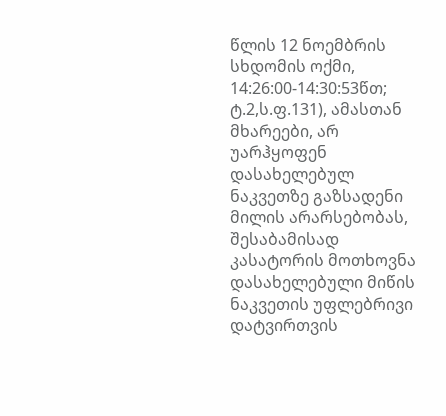წლის 12 ნოემბრის სხდომის ოქმი, 14:26:00-14:30:53წთ; ტ.2,ს.ფ.131), ამასთან მხარეები, არ უარჰყოფენ დასახელებულ ნაკვეთზე გაზსადენი მილის არარსებობას, შესაბამისად კასატორის მოთხოვნა დასახელებული მიწის ნაკვეთის უფლებრივი დატვირთვის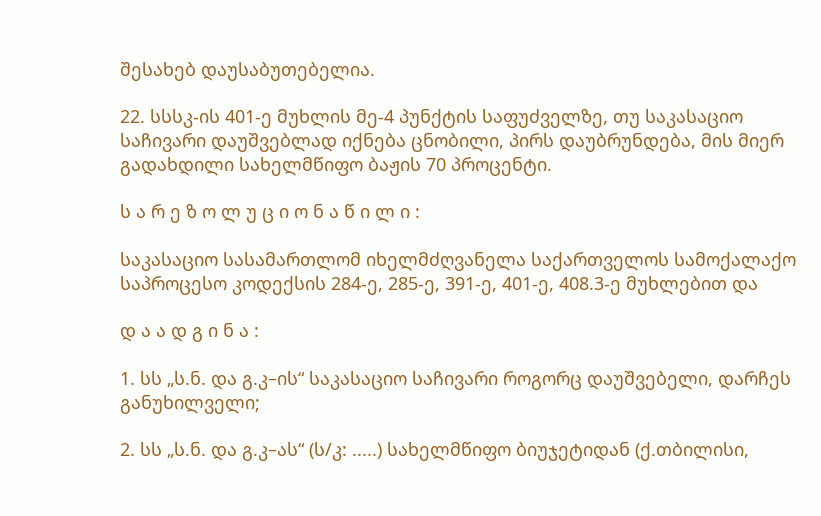შესახებ დაუსაბუთებელია.

22. სსსკ-ის 401-ე მუხლის მე-4 პუნქტის საფუძველზე, თუ საკასაციო საჩივარი დაუშვებლად იქნება ცნობილი, პირს დაუბრუნდება, მის მიერ გადახდილი სახელმწიფო ბაჟის 70 პროცენტი.

ს ა რ ე ზ ო ლ უ ც ი ო ნ ა წ ი ლ ი :

საკასაციო სასამართლომ იხელმძღვანელა საქართველოს სამოქალაქო საპროცესო კოდექსის 284-ე, 285-ე, 391-ე, 401-ე, 408.3-ე მუხლებით და

დ ა ა დ გ ი ნ ა :

1. სს „ს.ნ. და გ.კ–ის“ საკასაციო საჩივარი როგორც დაუშვებელი, დარჩეს განუხილველი;

2. სს „ს.ნ. და გ.კ–ას“ (ს/კ: .....) სახელმწიფო ბიუჯეტიდან (ქ.თბილისი,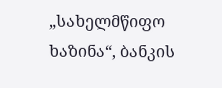„სახელმწიფო ხაზინა“, ბანკის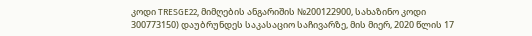კოდი TRESGE22, მიმღების ანგარიშის №200122900, სახაზინო კოდი 300773150) დაუბრუნდეს საკასაციო საჩივარზე, მის მიერ, 2020 წლის 17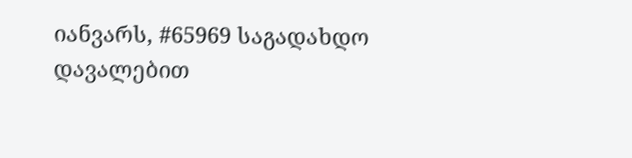იანვარს, #65969 საგადახდო დავალებით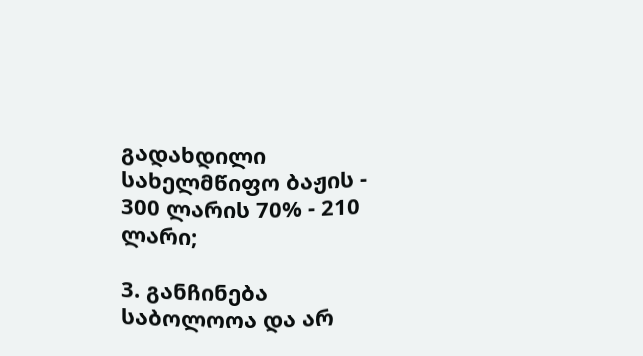გადახდილი სახელმწიფო ბაჟის - 300 ლარის 70% - 210 ლარი;

3. განჩინება საბოლოოა და არ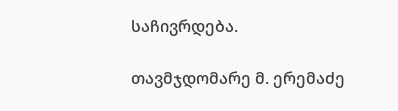საჩივრდება.

თავმჯდომარე მ. ერემაძე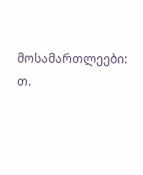მოსამართლეები: თ.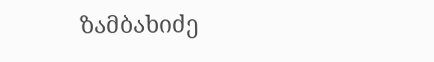ზამბახიძე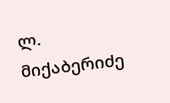ლ. მიქაბერიძე